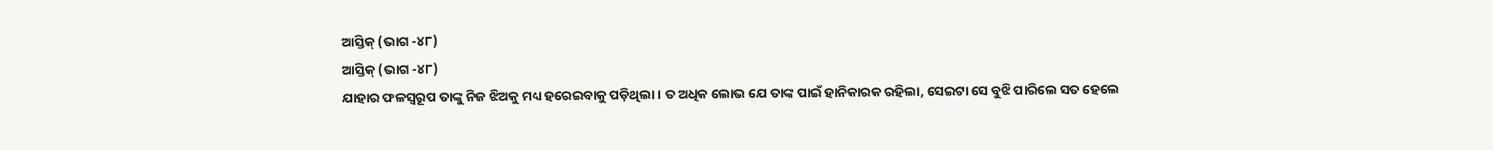ଆସ୍ତିକ୍ (ଭାଗ -୪୮)
ଆସ୍ତିକ୍ (ଭାଗ -୪୮)
ଯାହାର ଫଳସ୍ୱରୂପ ତାଙ୍କୁ ନିଜ ଝିଅକୁ ମଧ୍ୟ ହରେଇବାକୁ ପଡ଼ିଥିଲା । ତ ଅଧିକ ଲୋଭ ଯେ ତାଙ୍କ ପାଇଁ ହାନିକାରକ ରହିଲା, ସେଇଟା ସେ ବୁଝି ପାରିଲେ ସତ ହେଲେ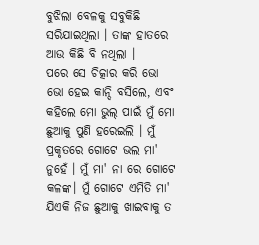ବୁଝିଲା ବେଳକୁ ସବୁକିଛି ସରିଯାଇଥିଲା । ତାଙ୍କ ହାତରେ ଆଉ କିଛି ବି ନଥିଲା ।
ପରେ ସେ ଚିତ୍କାର କରି ଭୋ ଭୋ ହେଇ କାନ୍ଦି ବସିଲେ, ଏବଂ କହିଲେ ମୋ ଭୁଲ୍ ପାଇଁ ମୁଁ ମୋ ଛୁଆକୁ ପୁଣି ହରେଇଲି । ମୁଁ ପ୍ରକୃତରେ ଗୋଟେ ଭଲ ମା' ନୁହେଁ । ମୁଁ ମା' ନା ରେ ଗୋଟେ କଳଙ୍କ। ମୁଁ ଗୋଟେ ଏମିତି ମା' ଯିଏକି ନିଜ ଛୁଆକୁ ଖାଇବାକୁ ତ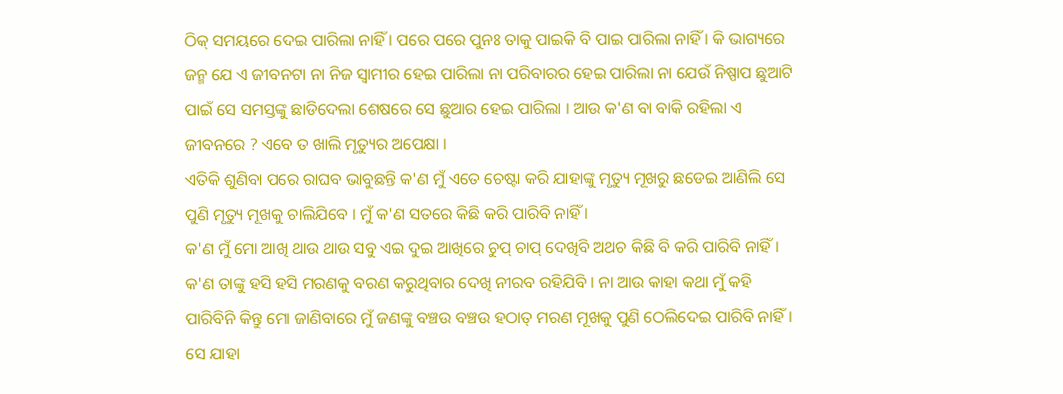ଠିକ୍ ସମୟରେ ଦେଇ ପାରିଲା ନାହିଁ । ପରେ ପରେ ପୁନଃ ତାକୁ ପାଇକି ବି ପାଇ ପାରିଲା ନାହିଁ । କି ଭାଗ୍ୟରେ ଜନ୍ମ ଯେ ଏ ଜୀବନଟା ନା ନିଜ ସ୍ବାମୀର ହେଇ ପାରିଲା ନା ପରିବାରର ହେଇ ପାରିଲା ନା ଯେଉଁ ନିଷ୍ପାପ ଛୁଆଟି ପାଇଁ ସେ ସମସ୍ତଙ୍କୁ ଛାଡିଦେଲା ଶେଷରେ ସେ ଛୁଆର ହେଇ ପାରିଲା । ଆଉ କ'ଣ ବା ବାକି ରହିଲା ଏ ଜୀବନରେ ? ଏବେ ତ ଖାଲି ମୃତ୍ୟୁର ଅପେକ୍ଷା ।
ଏତିକି ଶୁଣିବା ପରେ ରାଘବ ଭାବୁଛନ୍ତି କ'ଣ ମୁଁ ଏତେ ଚେଷ୍ଟା କରି ଯାହାଙ୍କୁ ମୃତ୍ୟୁ ମୂଖରୁ ଛଡେଇ ଆଣିଲି ସେ ପୁଣି ମୃତ୍ୟୁ ମୂଖକୁ ଚାଲିଯିବେ । ମୁଁ କ'ଣ ସତରେ କିଛି କରି ପାରିବି ନାହିଁ ।
କ'ଣ ମୁଁ ମୋ ଆଖି ଥାଉ ଥାଉ ସବୁ ଏଇ ଦୁଇ ଆଖିରେ ଚୁପ୍ ଚାପ୍ ଦେଖିବି ଅଥଚ କିଛି ବି କରି ପାରିବି ନାହିଁ । କ'ଣ ତାଙ୍କୁ ହସି ହସି ମରଣକୁ ବରଣ କରୁଥିବାର ଦେଖି ନୀରବ ରହିଯିବି । ନା ଆଉ କାହା କଥା ମୁଁ କହି ପାରିବିନି କିନ୍ତୁ ମୋ ଜାଣିବାରେ ମୁଁ ଜଣଙ୍କୁ ବଞ୍ଚଉ ବଞ୍ଚଉ ହଠାତ୍ ମରଣ ମୂଖକୁ ପୁଣି ଠେଲିଦେଇ ପାରିବି ନାହିଁ। ସେ ଯାହା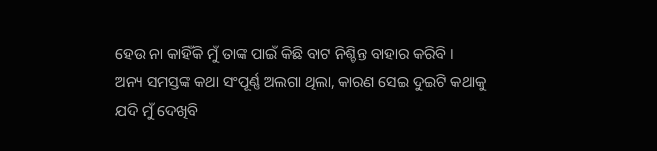ହେଉ ନା କାହିଁକି ମୁଁ ତାଙ୍କ ପାଇଁ କିଛି ବାଟ ନିଶ୍ଚିନ୍ତ ବାହାର କରିବି ।
ଅନ୍ୟ ସମସ୍ତଙ୍କ କଥା ସଂପୂର୍ଣ୍ଣ ଅଲଗା ଥିଲା, କାରଣ ସେଇ ଦୁଇଟି କଥାକୁ ଯଦି ମୁଁ ଦେଖିବି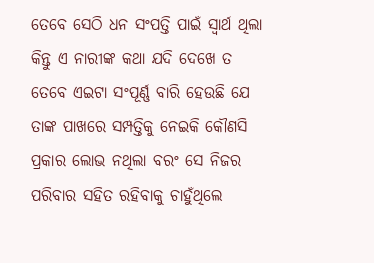ତେବେ ସେଠି ଧନ ସଂପତ୍ତି ପାଇଁ ସ୍ବାର୍ଥ ଥିଲା କିନ୍ତୁ ଏ ନାରୀଙ୍କ କଥା ଯଦି ଦେଖେ ତ ତେବେ ଏଇଟା ସଂପୂର୍ଣ୍ଣ ବାରି ହେଉଛି ଯେ ତାଙ୍କ ପାଖରେ ସମ୍ପତ୍ତିକୁ ନେଇକି କୌଣସି ପ୍ରକାର ଲୋଭ ନଥିଲା ବରଂ ସେ ନିଜର ପରିବାର ସହିତ ରହିବାକୁ ଚାହୁଁଥିଲେ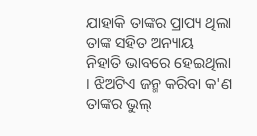ଯାହାକି ତାଙ୍କର ପ୍ରାପ୍ୟ ଥିଲା ତାଙ୍କ ସହିତ ଅନ୍ୟାୟ ନିହାତି ଭାବରେ ହେଇଥିଲା । ଝିଅଟିଏ ଜନ୍ମ କରିବା କ'ଣ ତାଙ୍କର ଭୁଲ୍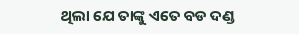ଥିଲା ଯେ ତାଙ୍କୁ ଏତେ ବଡ ଦଣ୍ଡ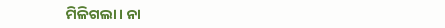ମିଳିଗଲା । ନା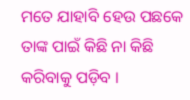ମତେ ଯାହାବି ହେଉ ପଛକେ ତାଙ୍କ ପାଇଁ କିଛି ନା କିଛି କରିବାକୁ ପଡ଼ିବ ।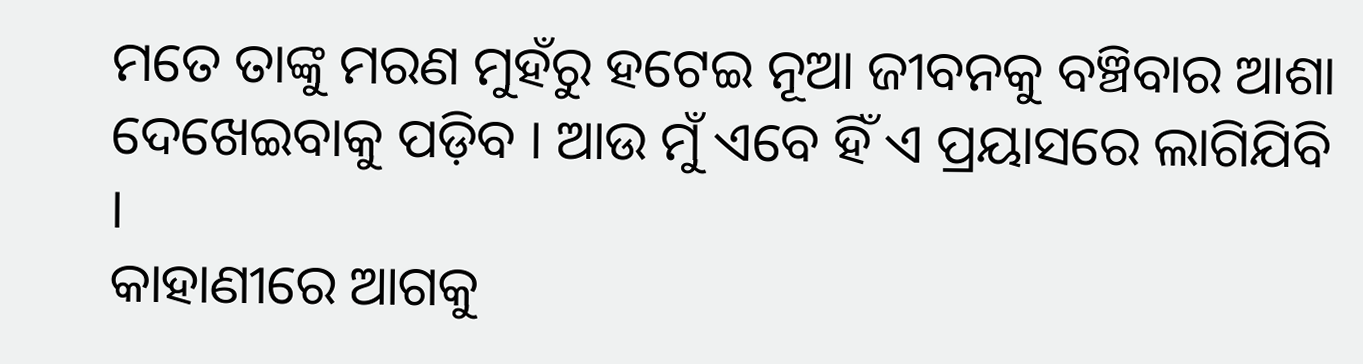ମତେ ତାଙ୍କୁ ମରଣ ମୁହଁରୁ ହଟେଇ ନୂଆ ଜୀବନକୁ ବଞ୍ଚିବାର ଆଶା ଦେଖେଇବାକୁ ପଡ଼ିବ । ଆଉ ମୁଁ ଏବେ ହିଁ ଏ ପ୍ରୟାସରେ ଲାଗିଯିବି ।
କାହାଣୀରେ ଆଗକୁ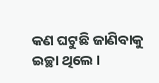କଣ ଘଟୁଛି ଜାଣିବାକୁ ଇଚ୍ଛା ଥିଲେ ।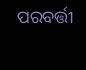ପରବର୍ତ୍ତୀ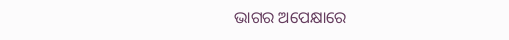ଭାଗର ଅପେକ୍ଷାରେ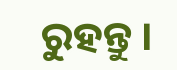ରୁହନ୍ତୁ ।